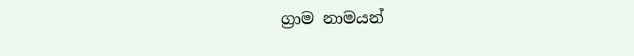ග්‍රාම නාමයන්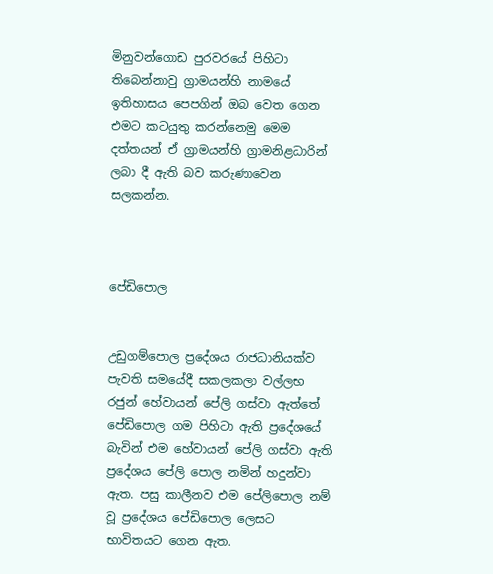මිනුවන්ගොඩ පුරවරයේ පිහිටා තිබෙන්නාවු ග්‍රාමයන්හි නාමයේ ඉතිහාසය පෙපගින් ඔබ වෙත ගෙන එමට කටයුතු කරන්නෙමු මෙම දත්තයන් ඒ ග්‍රාමයන්හි ග්‍රාමනිළධාරින් ලබා දී ඇති බව කරුණාවෙන සලකන්න.



පේඩිපොල


උඩුගම්පොල ප්‍රදේශය රාජධානියක්ව පැවති සමයේදී සකලකලා වල්ලභ රජුන් හේවායන් පේලි ගස්වා ඇත්තේ පේඩිපොල ගම පිහිටා ඇති ප්‍රදේශයේ බැවින් එම හේවායන් පේලි ගස්වා ඇති ප්‍රදේශය පේලි පොල නමින් හදුන්වා ඇත. පසු කාලීනව එම පේලිපොල නම් වූ ප්‍රදේශය පේඩිපොල ලෙසට භාවිතයට ගෙන ඇත.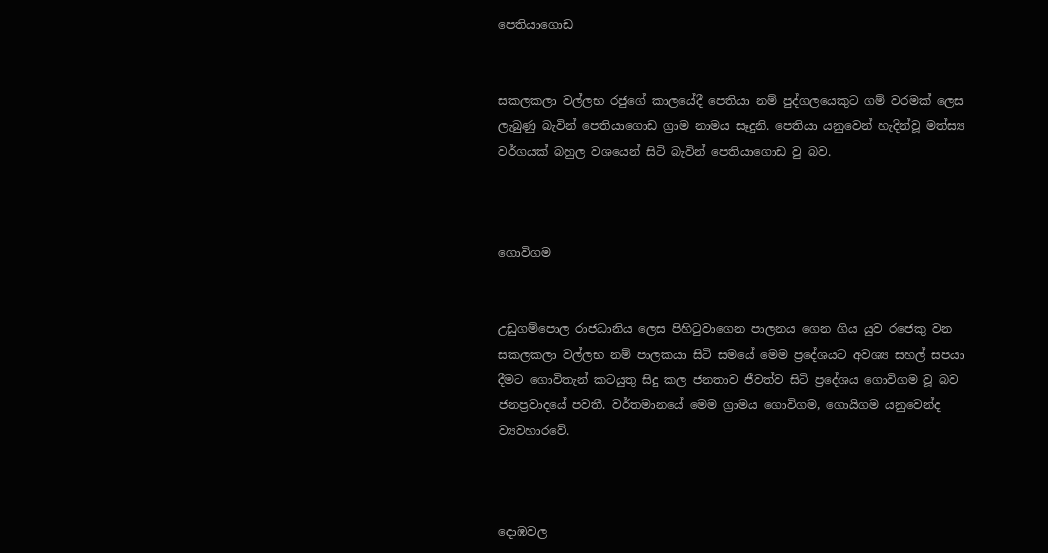පෙතියාගොඩ


සකලකලා වල්ලභ රජුගේ කාලයේදී පෙතියා නම් පුද්ගලයෙකුට ගම් වරමක් ලෙස ලැබුණු බැවින් පෙතියාගොඩ ග්‍රාම නාමය සෑදුනි. පෙතියා යනුවෙන් හැදින්වූ මත්ස්‍ය වර්ගයක් බහුල වශයෙන් සිටි බැවින් පෙතියාගොඩ වු බව.



ගොවිගම


උඩුගම්පොල රාජධානිය ලෙස පිහිටුවාගෙන පාලනය ගෙන ගිය යුව රජෙකු වන සකලකලා වල්ලභ නම් පාලකයා සිටි සමයේ මෙම ප්‍රදේශයට අවශ්‍ය සහල් සපයා දීමට ගොවිතැන් කටයුතු සිදු කල ජනතාව ජීවත්ව සිටි ප්‍රදේශය ගොවිගම වූ බව ජනප්‍රවාදයේ පවතී. වර්තමානයේ මෙම ග්‍රාමය ගොවිගම, ගොයිගම යනුවෙන්ද ව්‍යවහාරවේ.



දොඹවල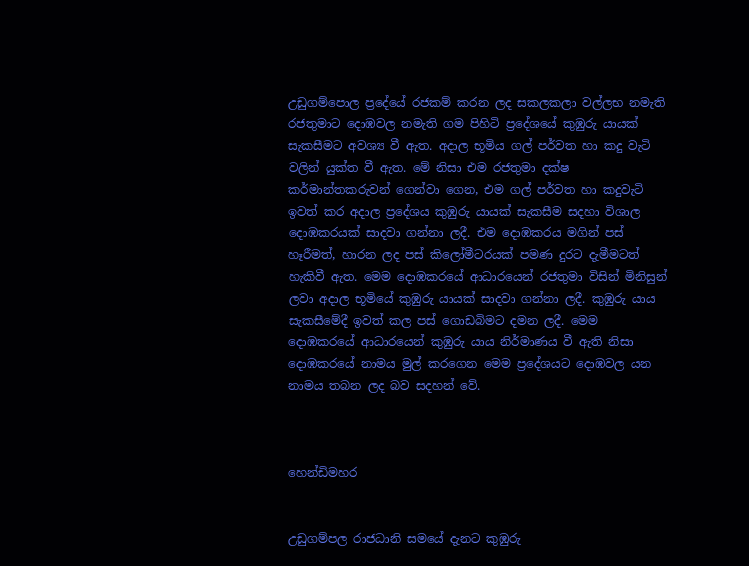උඩුගම්පොල ප්‍රදේයේ රජකම් කරන ලද සකලකලා වල්ලභ නමැති රජතුමාට දොඹවල නමැති ගම පිහිටි ප්‍රදේශයේ කුඹුරු යායක් සැකසීමට අවශ්‍ය වී ඇත. අදාල භූමිය ගල් පර්වත හා කදු වැටි වලින් යුක්ත වී ඇත. මේ නිසා එම රජතුමා දක්ෂ කර්මාන්තකරුවන් ගෙන්වා ගෙන, එම ගල් පර්වත හා කදුවැටි ඉවත් කර අදාල ප්‍රදේශය කුඹුරු යායක් සැකසීම සදහා විශාල දොඹකරයක් සාදවා ගන්නා ලදී. එම දොඹකරය මගින් පස් හෑරීමත්, හාරන ලද පස් කිලෝමීටරයක් පමණ දුරට දැමීමටත් හැකිවී ඇත. මෙම දොඹකරයේ ආධාරයෙන් රජතුමා විසින් මිනිසුන් ලවා අදාල භූමියේ කුඹුරු යායක් සාදවා ගන්නා ලදී. කුඹුරු යාය සැකසීමේදී ඉවත් කල පස් ගොඩබිමට දමන ලදී. මෙම දොඹකරයේ ආධාරයෙන් කුඹුරු යාය නිර්මාණය වී ඇති නිසා දොඹකරයේ නාමය මුල් කරගෙන මෙම ප්‍රදේශයට දො‍ඹවල යන නාමය තබන ලද බව සදහන් වේ.



හෙන්ඩිමහර


උඩුගම්පල රාජ‍ධානි සමයේ දැනට කුඹුරු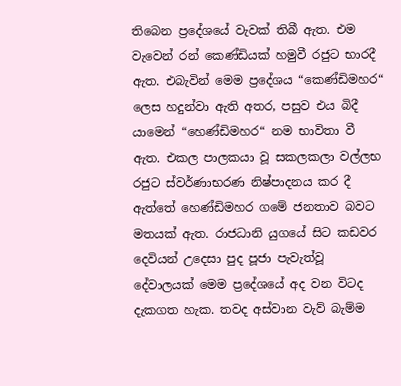තිබෙන ප්‍රදේශයේ වැවක් තිබී ඇත. එම වැවෙන් රන් කෙණ්ඩියක් හමුවී රජුට භාරදී ඇත. එබැවින් මෙම ප්‍රදේශය “කෙණ්ඩිමහර“ ලෙස හදුන්වා ඇති අතර, පසුව එය බිදී යාමෙන් “හෙණ්ඩිමහර“ නම ‍භාවිතා වී ඇත. එකල පාලකයා වූ සකලකලා වල්ලභ රජුට ස්වර්ණාභරණ නිෂ්පාදනය කර දී ඇත්තේ හෙණ්ඩිමහර ගමේ ජනතාව බවට මතයක් ඇත. රාජධානි යුගයේ සිට කඩවර දෙවියන් උදෙසා පුද පූජා පැවැත්වූ දේවාලයක් මෙම ප්‍රදේශයේ අද වන විටද දැකගත හැක. තවද අස්වාන වැව් බැම්ම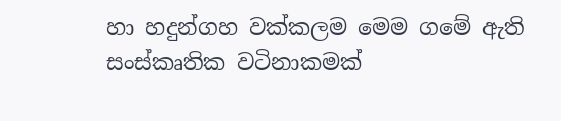හා හදුන්ගහ වක්කලම මෙම ගමේ ඇති සංස්කෘතික වටිනාකමක්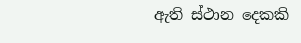ඇති ස්ථාන දෙකකි